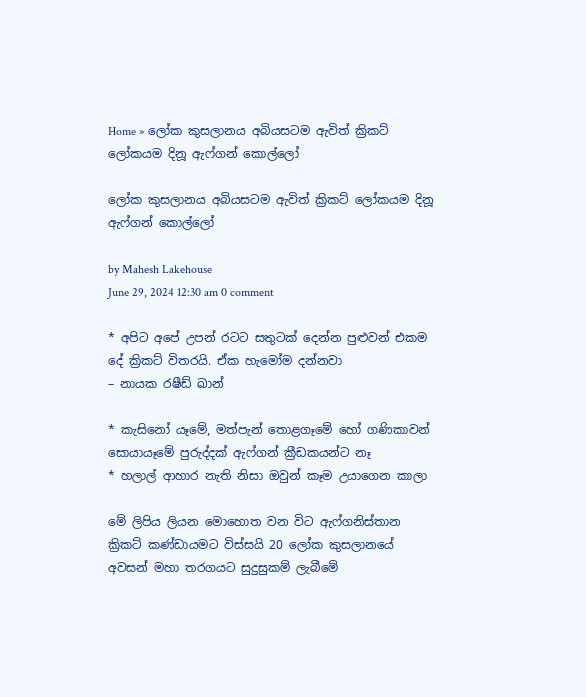Home » ලෝක කුසලානය අබියසටම ඇවිත් ක්‍රිකට් ලෝකයම දිනූ ඇෆ්ගන් කොල්ලෝ

ලෝක කුසලානය අබියසටම ඇවිත් ක්‍රිකට් ලෝකයම දිනූ ඇෆ්ගන් කොල්ලෝ

by Mahesh Lakehouse
June 29, 2024 12:30 am 0 comment

* අපිට අපේ උපන් රටට සතුටක් දෙන්න පුළුවන් එකම දේ ක්‍රිකට් විතරයි. ඒක හැමෝම දන්නවා
– නායක රෂීඩ් ඛාන්

* කැසිනෝ යෑමේ, මත්පැන් තොළගෑමේ හෝ ගණිකාවන් සොයායෑමේ පුරුද්දක් ඇෆ්ගන් ක්‍රීඩකයන්ට නෑ
* හලාල් ආහාර නැති නිසා ඔවුන් කෑම උයාගෙන කාලා

මේ ලිපිය ලියන මොහොත වන විට ඇෆ්ගනිස්තාන ක්‍රිකට් කණ්ඩායමට විස්සයි 20 ලෝක කුසලානයේ අවසන් මහා තරගයට සුදුසුකම් ලැබීමේ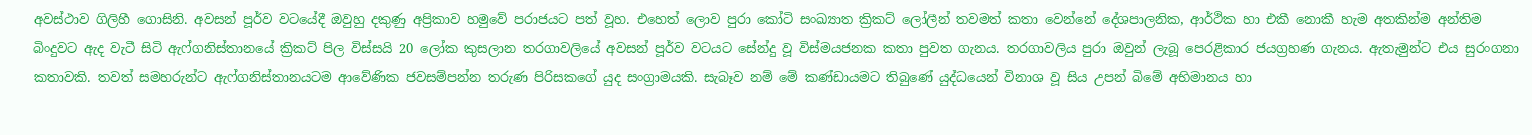අවස්ථාව ගිලිහී ගොසිනි. අවසන් පූර්ව වටයේදී ඔවුහු දකුණු අප්‍රිකාව හමුවේ පරාජයට පත් වූහ. එහෙත් ලොව පුරා කෝටි සංඛ්‍යාත ක්‍රිකට් ලෝලීන් තවමත් කතා වෙන්නේ දේශපාලනික, ආර්ථික හා එකී නොකී හැම අතකින්ම අන්තිම බිංදුවට ඇද වැටී සිටි ඇෆ්ගනිස්තානයේ ක්‍රිකට් පිල විස්සයි 20 ලෝක කුසලාන තරගාවලියේ අවසන් පූර්ව වටයට සේන්දු වූ විස්මයජනක කතා පුවත ගැනය. තරගාවලිය පුරා ඔවුන් ලැබූ පෙරළිකාර ජයග්‍රහණ ගැනය. ඇතැමුන්ට එය සුරංගනා කතාවකි. තවත් සමහරුන්ට ඇෆ්ගනිස්තානයටම ආවේණික ජවසම්පන්න තරුණ පිරිසකගේ යුද සංග්‍රාමයකි. සැබෑව නම් මේ කණ්ඩායමට තිබුණේ යුද්ධයෙන් විනාශ වූ සිය උපන් බිමේ අභිමානය හා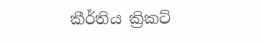කීර්තිය ක්‍රිකට්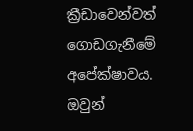ක්‍රීඩාවෙන්වත් ගොඩගැනීමේ අපේක්ෂාවය. ඔවුන්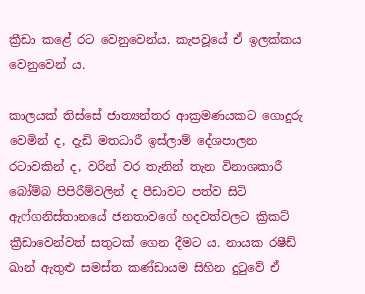ක්‍රීඩා කළේ රට වෙනුවෙන්ය. කැපවූයේ ඒ ඉලක්කය වෙනුවෙන් ය.

කාලයක් තිස්සේ ජාත්‍යන්තර ආක්‍රමණයකට ගොදුරු වෙමින් ද, දැඩි මතධාරී ඉස්ලාම් දේශපාලන රටාවකින් ද, වරින් වර තැනින් තැන විනාශකාරී බෝම්බ පිපිරීම්වලින් ද පීඩාවට පත්ව සිටි ඇෆ්ගනිස්තානයේ ජනතාවගේ හදවත්වලට ක්‍රිකට් ක්‍රීඩාවෙන්වත් සතුටක් ගෙන දීමට ය. නායක රෂීඩ් ඛාන් ඇතුළු සමස්ත කණ්ඩායම සිහින දුටුවේ ඒ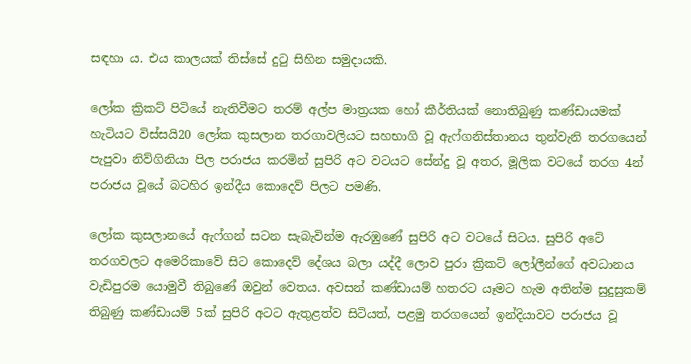සඳහා ය. එය කාලයක් තිස්සේ දුටු සිහින සමුදායකි.

ලෝක ක්‍රිකට් පිටියේ නැතිවීමට තරම් අල්ප මාත්‍රයක හෝ කීර්තියක් නොතිබුණු කණ්ඩායමක් හැටියට විස්සයි20 ලෝක කුසලාන තරගාවලියට සහභාගි වූ ඇෆ්ගනිස්තානය තුන්වැනි තරගයෙන් පැපුවා නිව්ගිනියා පිල පරාජය කරමින් සුපිරි අට වටයට සේන්දු වූ අතර, මූලික වටයේ තරග 4න් පරාජය වූයේ බටහිර ඉන්දීය කොදෙව් පිලට පමණි.

ලෝක කුසලානයේ ඇෆ්ගන් සටන සැබැවින්ම ඇරඹුණේ සුපිරි අට වටයේ සිටය. සුපිරි අටේ තරගවලට අමෙරිකාවේ සිට කොදෙව් දේශය බලා යද්දී ලොව පුරා ක්‍රිකට් ලෝලීන්ගේ අවධානය වැඩිපුරම යොමුවී තිබුණේ ඔවුන් වෙතය. අවසන් කණ්ඩායම් හතරට යෑමට හැම අතින්ම සුදුසුකම් තිබුණු කණ්ඩායම් 5ක් සුපිරි අටට ඇතුළත්ව සිටියත්, පළමු තරගයෙන් ඉන්දියාවට පරාජය වූ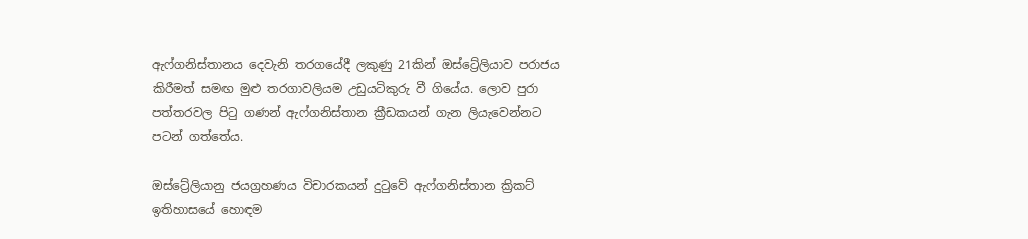ඇෆ්ගනිස්තානය දෙවැනි තරගයේදී ලකුණු 21කින් ඔස්ට්‍රේලියාව පරාජය කිරීමත් සමඟ මුළු තරගාවලියම උඩුයටිකුරු වී ගියේය. ලොව පුරා පත්තරවල පිටු ගණන් ඇෆ්ගනිස්තාන ක්‍රීඩකයන් ගැන ලියැවෙන්නට පටන් ගත්තේය.

ඔස්ට්‍රේලියානු ජයග්‍රහණය විචාරකයන් දුටුවේ ඇෆ්ගනිස්තාන ක්‍රිකට් ඉතිහාසයේ හොඳම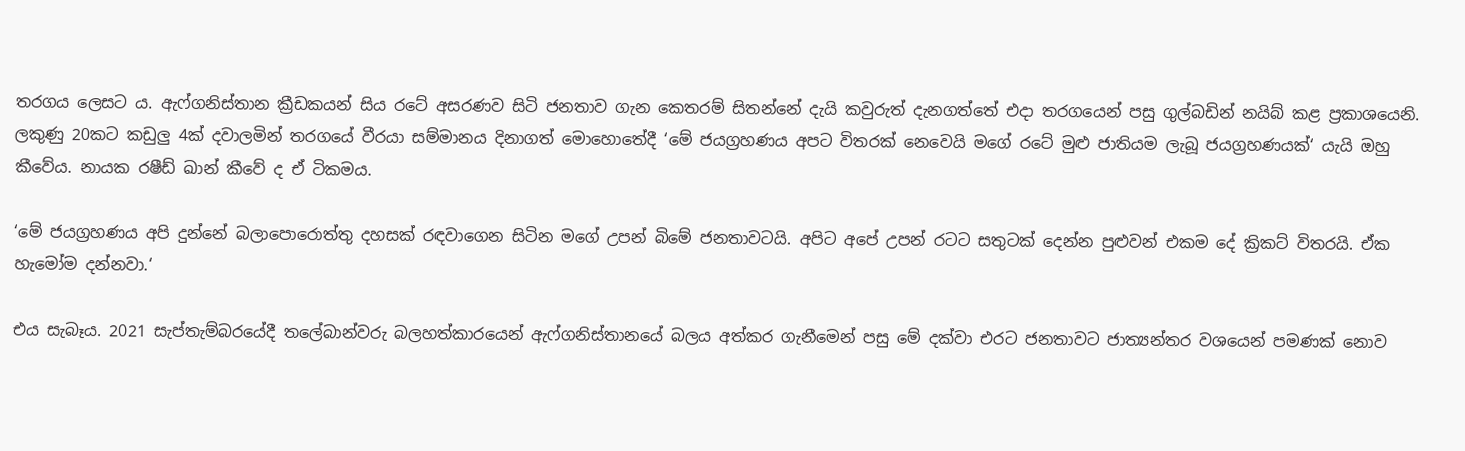තරගය ලෙසට ය. ඇෆ්ගනිස්තාන ක්‍රීඩකයන් සිය රටේ අසරණව සිටි ජනතාව ගැන කෙතරම් සිතන්නේ දැයි කවුරුත් දැනගත්තේ එදා තරගයෙන් පසු ගුල්බඩින් නයිබ් කළ ප්‍රකාශයෙනි. ලකුණු 20කට කඩුලු 4ක් දවාලමින් තරගයේ වීරයා සම්මානය දිනාගත් මොහොතේදී ‘මේ ජයග්‍රහණය අපට විතරක් නෙවෙයි මගේ රටේ මුළු ජාතියම ලැබූ ජයග්‍රහණයක්‘ යැයි ඔහු කීවේය. නායක රෂීඩ් ඛාන් කීවේ ද ඒ ටිකමය.

‘මේ ජයග්‍රහණය අපි දුන්නේ බලාපොරොත්තු දහසක් රඳවාගෙන සිටින මගේ උපන් බිමේ ජනතාවටයි. අපිට අපේ උපන් රටට සතුටක් දෙන්න පුළුවන් එකම දේ ක්‍රිකට් විතරයි. ඒක හැමෝම දන්නවා.‘

එය සැබෑය. 2021 සැප්තැම්බරයේදී තලේබාන්වරු බලහත්කාරයෙන් ඇෆ්ගනිස්තානයේ බලය අත්කර ගැනීමෙන් පසු මේ දක්වා එරට ජනතාවට ජාත්‍යන්තර වශයෙන් පමණක් නොව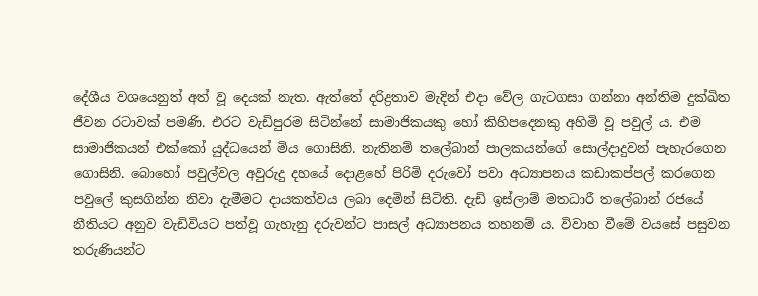දේශීය වශයෙනුත් අත් වූ දෙයක් නැත. ඇත්තේ දරිද්‍රතාව මැදින් එදා වේල ගැටගසා ගන්නා අන්තිම දුක්ඛිත ජීවන රටාවක් පමණි. එරට වැඩිපුරම සිටින්නේ සාමාජිකයකු හෝ කිහිපදෙනකු අහිමි වූ පවුල් ය. එම සාමාජිකයන් එක්කෝ යුද්ධයෙන් මිය ගොසිනි. නැතිනම් තලේබාන් පාලකයන්ගේ සොල්දාදුවන් පැහැරගෙන ගොසිනි. බොහෝ පවුල්වල අවුරුදු දහයේ දොළහේ පිරිමි දරුවෝ පවා අධ්‍යාපනය කඩාකප්පල් කරගෙන පවුලේ කුසගින්න නිවා දැමීමට දායකත්වය ලබා දෙමින් සිටිති. දැඩි ඉස්ලාම් මතධාරී තලේබාන් රජයේ නීතියට අනුව වැඩිවියට පත්වූ ගැහැනු දරුවන්ට පාසල් අධ්‍යාපනය තහනම් ය. විවාහ වීමේ වයසේ පසුවන තරුණියන්ට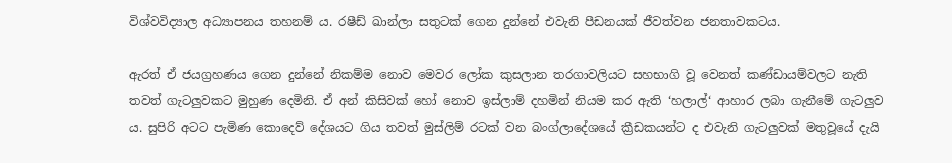විශ්වවිද්‍යාල අධ්‍යාපනය තහනම් ය. රෂීඩ් ඛාන්ලා සතුටක් ගෙන දුන්නේ එවැනි පීඩනයක් ජීවත්වන ජනතාවකටය.

ඇරත් ඒ ජයග්‍රහණය ගෙන දුන්නේ නිකම්ම නොව මෙවර ලෝක කුසලාන තරගාවලියට සහභාගි වූ වෙනත් කණ්ඩායම්වලට නැති තවත් ගැටලුවකට මුහුණ දෙමිනි. ඒ අන් කිසිවක් හෝ නොව ඉස්ලාම් දහමින් නියම කර ඇති ‘හලාල්‘ ආහාර ලබා ගැනීමේ ගැටලුව ය. සුපිරි අටට පැමිණ කොදෙව් දේශයට ගිය තවත් මුස්ලිම් රටක් වන බංග්ලාදේශයේ ක්‍රීඩකයන්ට ද එවැනි ගැටලුවක් මතුවූයේ දැයි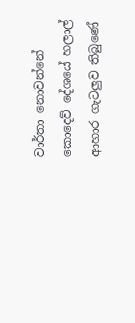වාර්තා නොවන්නේ කොදෙව් දේශයේ හලාල් ආහාර ගැටලුව තිබුණේ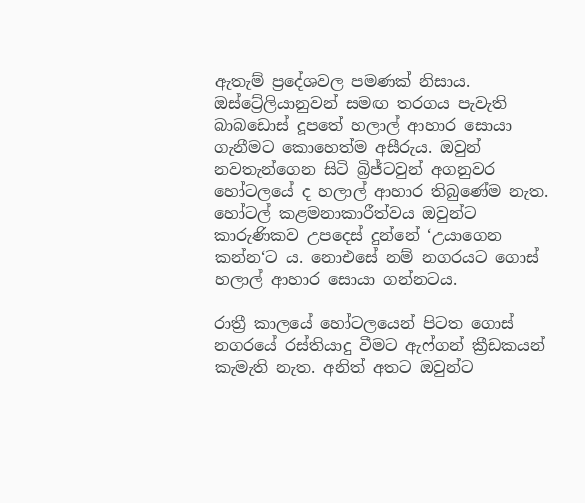ඇතැම් ප්‍රදේශවල පමණක් නිසාය. ඔස්ට්‍රේලියානුවන් සමඟ තරගය පැවැති බාබඩොස් දූපතේ හලාල් ආහාර සොයා ගැනීමට කොහෙත්ම අසීරුය. ඔවුන් නවතැන්ගෙන සිටි බ්‍රිජ්ටවුන් අගනුවර හෝටලයේ ද හලාල් ආහාර තිබුණේම නැත. හෝටල් කළමනාකාරීත්වය ඔවුන්ට කාරුණිකව උපදෙස් දුන්නේ ‘උයාගෙන කන්න‘ට ය. නොඑසේ නම් නගරයට ගොස් හලාල් ආහාර සොයා ගන්නටය.

රාත්‍රී කාලයේ හෝටලයෙන් පිටත ගොස් නගරයේ රස්තියාදු වීමට ඇෆ්ගන් ක්‍රීඩකයන් කැමැති නැත. අනිත් අතට ඔවුන්ට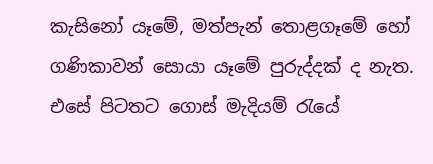කැසිනෝ යෑමේ, මත්පැන් තොළගෑමේ හෝ ගණිකාවන් සොයා යෑමේ පුරුද්දක් ද නැත. එසේ පිටතට ගොස් මැදියම් රැයේ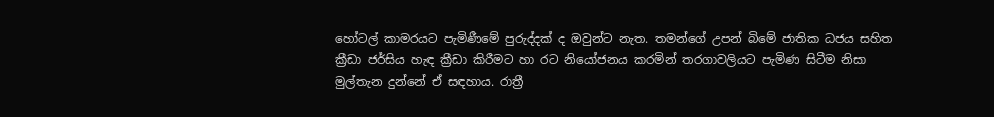හෝටල් කාමරයට පැමිණීමේ පුරුද්දක් ද ඔවුන්ට නැත. තමන්ගේ උපන් බිමේ ජාතික ධජය සහිත ක්‍රීඩා ජර්සිය හැඳ ක්‍රීඩා කිරීමට හා රට නියෝජනය කරමින් තරගාවලියට පැමිණ සිටීම නිසා මුල්තැන දුන්නේ ඒ සඳහාය. රාත්‍රී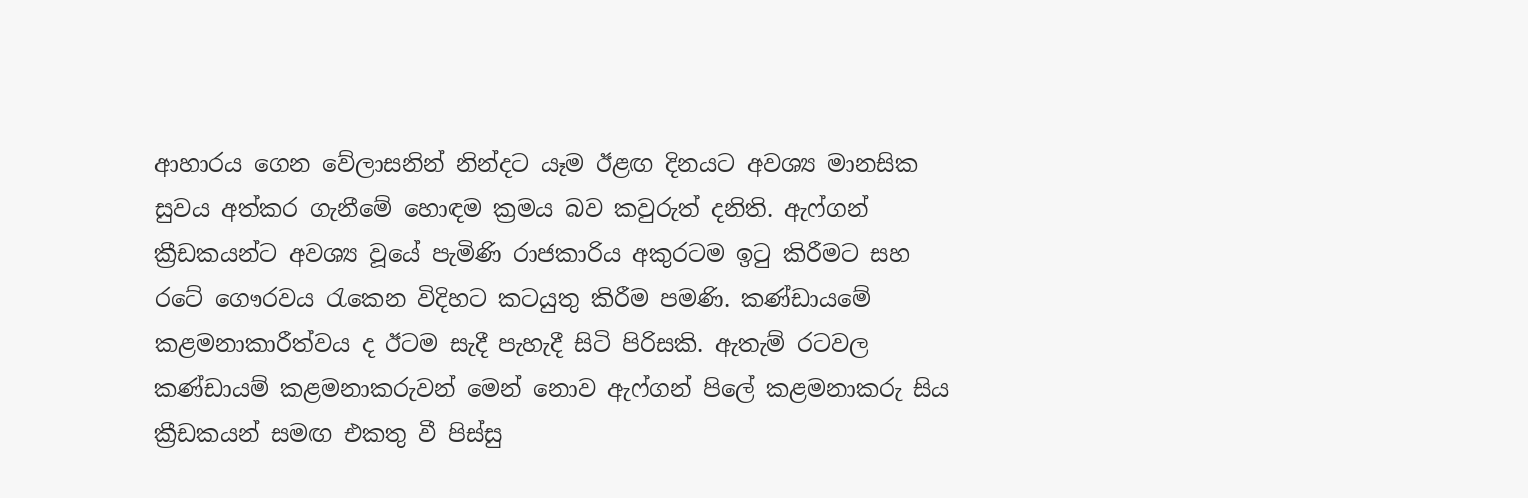ආහාරය ගෙන වේලාසනින් නින්දට යෑම ඊළඟ දිනයට අවශ්‍ය මානසික සුවය අත්කර ගැනීමේ හොඳම ක්‍රමය බව කවුරුත් දනිති. ඇෆ්ගන් ක්‍රීඩකයන්ට අවශ්‍ය වූයේ පැමිණි රාජකාරිය අකුරටම ඉටු කිරීමට සහ රටේ ගෞරවය රැකෙන විදිහට කටයුතු කිරීම පමණි. කණ්ඩායමේ කළමනාකාරීත්වය ද ඊටම සැදී පැහැදී සිටි පිරිසකි. ඇතැම් රටවල කණ්ඩායම් කළමනාකරුවන් මෙන් නොව ඇෆ්ගන් පිලේ කළමනාකරු සිය ක්‍රීඩකයන් සමඟ එකතු වී පිස්සු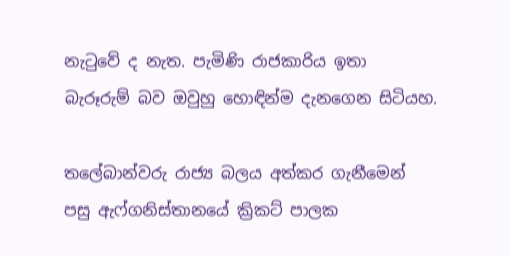නැටුවේ ද නැත. පැමිණි රාජකාරිය ඉතා බැරූරුම් බව ඔවුහු හොඳින්ම දැනගෙන සිටියහ.

තලේබාන්වරු රාජ්‍ය බලය අත්කර ගැනීමෙන් පසු ඇෆ්ගනිස්තානයේ ක්‍රිකට් පාලක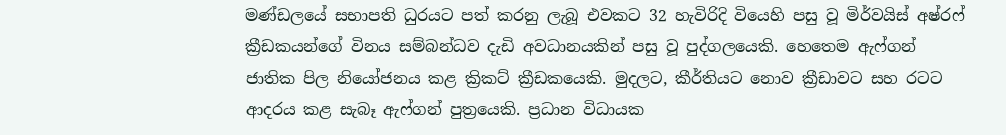මණ්ඩලයේ සභාපති ධුරයට පත් කරනු ලැබූ එවකට 32 හැවිරිදි වියෙහි පසු වූ මිර්වයිස් අෂ්රෆ් ක්‍රීඩකයන්ගේ විනය සම්බන්ධව දැඩි අවධානයකින් පසු වූ පුද්ගලයෙකි. හෙතෙම ඇෆ්ගන් ජාතික පිල නියෝජනය කළ ක්‍රිකට් ක්‍රීඩකයෙකි. මුදලට, කීර්තියට නොව ක්‍රීඩාවට සහ රටට ආදරය කළ සැබෑ ඇෆ්ගන් පුත්‍රයෙකි. ප්‍රධාන විධායක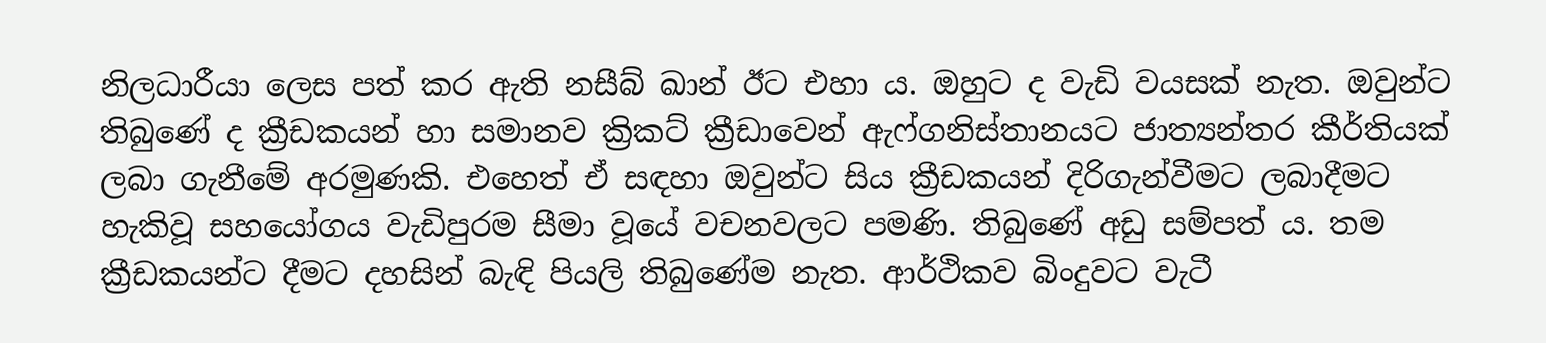නිලධාරීයා ලෙස පත් කර ඇති නසීබ් ඛාන් ඊට එහා ය. ඔහුට ද වැඩි වයසක් නැත. ඔවුන්ට තිබුණේ ද ක්‍රීඩකයන් හා සමානව ක්‍රිකට් ක්‍රීඩාවෙන් ඇෆ්ගනිස්තානයට ජාත්‍යන්තර කීර්තියක් ලබා ගැනීමේ අරමුණකි. එහෙත් ඒ සඳහා ඔවුන්ට සිය ක්‍රීඩකයන් දිරිගැන්වීමට ලබාදීමට හැකිවූ සහයෝගය වැඩිපුරම සීමා වූයේ වචනවලට පමණි. තිබුණේ අඩු සම්පත් ය. තම ක්‍රීඩකයන්ට දීමට දහසින් බැඳි පියලි තිබුණේම නැත. ආර්ථිකව බිංදුවට වැටී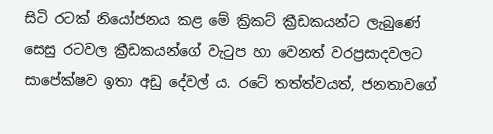සිටි රටක් නියෝජනය කළ මේ ක්‍රිකට් ක්‍රීඩකයන්ට ලැබුණේ සෙසු රටවල ක්‍රීඩකයන්ගේ වැටුප හා වෙනත් වරප්‍රසාදවලට සාපේක්ෂව ඉතා අඩු දේවල් ය. රටේ තත්ත්වයත්, ජනතාවගේ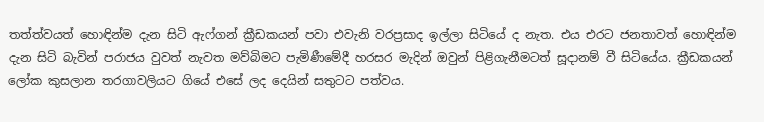තත්ත්වයත් හොඳින්ම දැන සිටි ඇෆ්ගන් ක්‍රීඩකයන් පවා එවැනි වරප්‍රසාද ඉල්ලා සිටියේ ද නැත. එය එරට ජනතාවත් හොඳින්ම දැන සිටි බැවින් පරාජය වුවත් නැවත මව්බිමට පැමිණීමේදී හරසර මැදින් ඔවුන් පිළිගැනීමටත් සූදානම් වී සිටියේය. ක්‍රීඩකයන් ලෝක කුසලාන තරගාවලියට ගියේ එසේ ලද දෙයින් සතුටට පත්වය.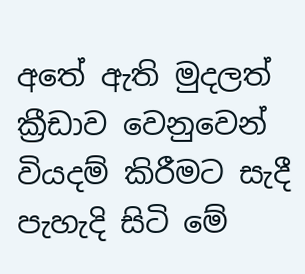අතේ ඇති මුදලත් ක්‍රීඩාව වෙනුවෙන් වියදම් කිරීමට සැදී පැහැදි සිටි මේ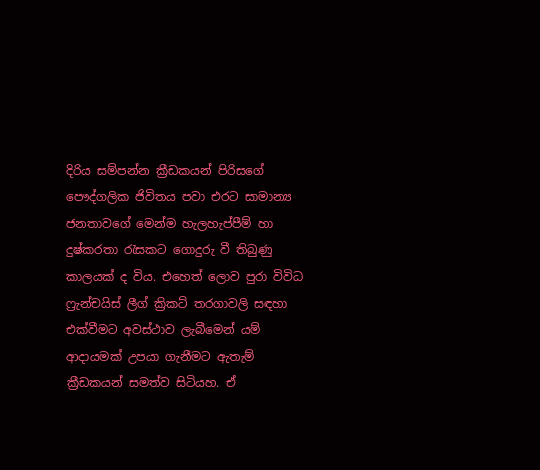දිරිය සම්පන්න ක්‍රීඩකයන් පිරිසගේ පෞද්ගලික ජිවිතය පවා එරට සාමාන්‍ය ජනතාවගේ මෙන්ම හැලහැප්පීම් හා දුෂ්කරතා රැසකට ගොදුරු වී තිබුණු කාලයක් ද විය. එහෙත් ලොව පුරා විවිධ ෆ්‍රැන්චයිස් ලීග් ක්‍රිකට් තරගාවලි සඳහා එක්වීමට අවස්ථාව ලැබීමෙන් යම් ආදායමක් උපයා ගැනීමට ඇතැම් ක්‍රීඩකයන් සමත්ව සිටියහ. ඒ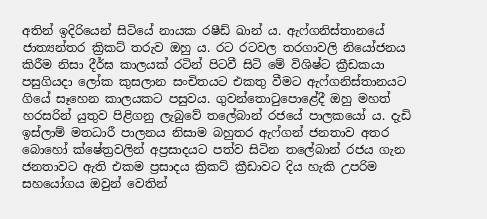අතින් ඉදිරියෙන් සිටියේ නායක රෂීඩ් ඛාන් ය. ඇෆ්ගනිස්තානයේ ජාත්‍යන්තර ක්‍රිකට් තරුව ඔහු ය. රට රටවල තරගාවලි නියෝජනය කිරීම නිසා දීර්ඝ කාලයක් රටින් පිටවී සිටි මේ විශිෂ්ට ක්‍රීඩකයා පසුගියදා ලෝක කුසලාන සංචිතයට එකතු වීමට ඇෆ්ගනිස්තානයට ගියේ සෑහෙන කාලයකට පසුවය. ගුවන්තොටුපොළේදී ඔහු මහත් හරසරින් යුතුව පිළිගනු ලැබුවේ තලේබාන් රජයේ පාලකයෝ ය. දැඩි ඉස්ලාම් මතධාරී පාලනය නිසාම බහුතර ඇෆ්ගන් ජනතාව අතර බොහෝ ක්ෂේත්‍රවලින් අප්‍රසාදයට පත්ව සිටින තලේබාන් රජය ගැන ජනතාවට ඇති එකම ප්‍රසාදය ක්‍රිකට් ක්‍රීඩාවට දිය හැකි උපරිම සහයෝගය ඔවුන් වෙතින්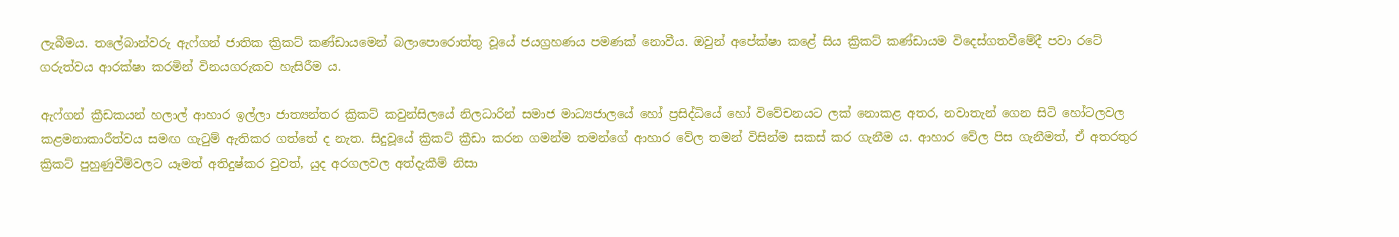ලැබීමය. තලේබාන්වරු ඇෆ්ගන් ජාතික ක්‍රිකට් කණ්ඩායමෙන් බලාපොරොත්තු වූයේ ජයග්‍රහණය පමණක් නොවීය. ඔවුන් අපේක්ෂා කළේ සිය ක්‍රිකට් කණ්ඩායම විදෙස්ගතවීමේදී පවා රටේ ගරුත්වය ආරක්ෂා කරමින් විනයගරුකව හැසිරීම ය.

ඇෆ්ගන් ක්‍රීඩකයන් හලාල් ආහාර ඉල්ලා ජාත්‍යන්තර ක්‍රිකට් කවුන්සිලයේ නිලධාරින් සමාජ මාධ්‍යජාලයේ හෝ ප්‍රසිද්ධියේ හෝ විවේචනයට ලක් නොකළ අතර, නවාතැන් ගෙන සිටි හෝටලවල කළමනාකාරීත්වය සමඟ ගැටුම් ඇතිකර ගත්තේ ද නැත. සිදුවූයේ ක්‍රිකට් ක්‍රීඩා කරන ගමන්ම තමන්ගේ ආහාර වේල තමන් විසින්ම සකස් කර ගැනීම ය. ආහාර වේල පිස ගැනීමත්, ඒ අතරතුර ක්‍රිකට් පුහුණුවීම්වලට යෑමත් අතිදුෂ්කර වුවත්, යුද අරගලවල අත්දැකීම් නිසා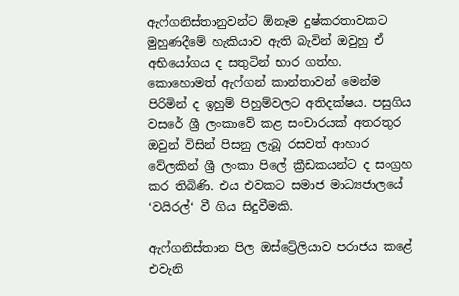ඇෆ්ගනිස්තානුවන්ට ඕනෑම දුෂ්කරතාවකට මුහුණදීමේ හැකියාව ඇති බැවින් ඔවුහු ඒ අභියෝගය ද සතුටින් භාර ගත්හ. කොහොමත් ඇෆ්ගන් කාන්තාවන් මෙන්ම පිරිමින් ද ඉහුම් පිහුම්වලට අතිදක්ෂය. පසුගිය වසරේ ශ්‍රී ලංකාවේ කළ සංචාරයක් අතරතුර ඔවුන් විසින් පිසනු ලැබූ රසවත් ආහාර වේලකින් ශ්‍රී ලංකා පිලේ ක්‍රීඩකයන්ට ද සංග්‍රහ කර තිබිණි. එය එවකට සමාජ මාධ්‍යජාලයේ ‘වයිරල්‘ වී ගිය සිදුවීමකි.

ඇෆ්ගනිස්තාන පිල ඔස්ට්‍රේලියාව පරාජය කළේ එවැනි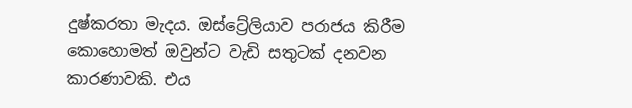දුෂ්කරතා මැදය. ඔස්ට්‍රේලියාව පරාජය කිරීම කොහොමත් ඔවුන්ට වැඩි සතුටක් දනවන කාරණාවකි. එය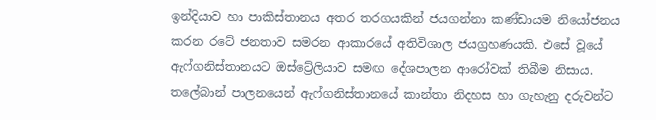ඉන්දියාව හා පාකිස්තානය අතර තරගයකින් ජයගන්නා කණ්ඩායම නියෝජනය කරන රටේ ජනතාව සමරන ආකාරයේ අතිවිශාල ජයග්‍රහණයකි. එසේ වූයේ ඇෆ්ගනිස්තානයට ඔස්ට්‍රේලියාව සමඟ දේශපාලන ආරෝවක් තිබීම නිසාය. තලේබාන් පාලනයෙන් ඇෆ්ගනිස්තානයේ කාන්තා නිදහස හා ගැහැනු දරුවන්ට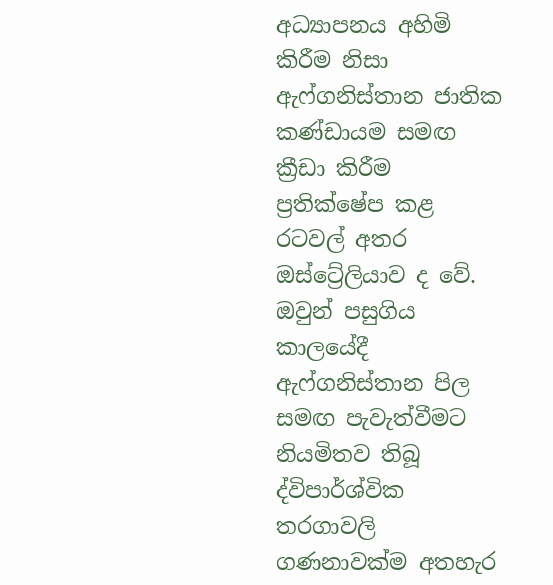අධ්‍යාපනය අහිමි කිරීම නිසා ඇෆ්ගනිස්තාන ජාතික කණ්ඩායම සමඟ ක්‍රීඩා කිරීම ප්‍රතික්ෂේප කළ රටවල් අතර ඔස්ට්‍රේලියාව ද වේ. ඔවුන් පසුගිය කාලයේදී ඇෆ්ගනිස්තාන පිල සමඟ පැවැත්වීමට නියමිතව තිබූ ද්විපාර්ශ්වික තරගාවලි ගණනාවක්ම අතහැර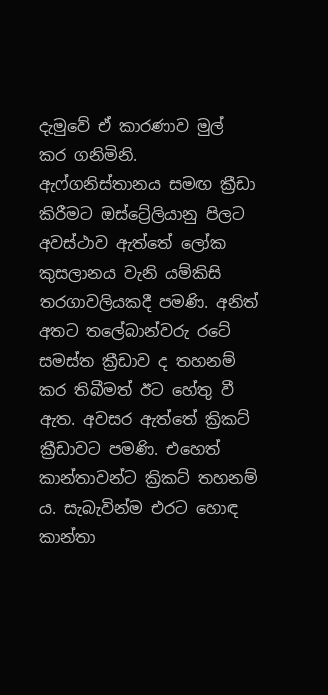දැමුවේ ඒ කාරණාව මුල් කර ගනිමිනි. ඇෆ්ගනිස්තානය සමඟ ක්‍රීඩා කිරීමට ඔස්ට්‍රේලියානු පිලට අවස්ථාව ඇත්තේ ලෝක කුසලානය වැනි යම්කිසි තරගාවලියකදී පමණි. අනිත් අතට තලේබාන්වරු රටේ සමස්ත ක්‍රීඩාව ද තහනම් කර තිබීමත් ඊට හේතු වී ඇත. අවසර ඇත්තේ ක්‍රිකට් ක්‍රීඩාවට පමණි. එහෙත් කාන්තාවන්ට ක්‍රිකට් තහනම් ය. සැබැවින්ම එරට හොඳ කාන්තා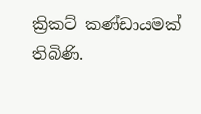ක්‍රිකට් කණ්ඩායමක් තිබිණි.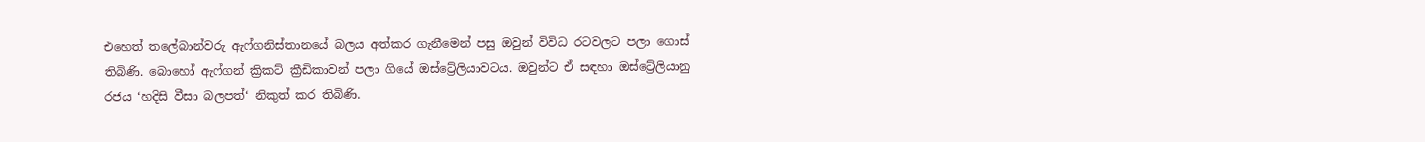එහෙත් තලේබාන්වරු ඇෆ්ගනිස්තානයේ බලය අත්කර ගැනීමෙන් පසු ඔවුන් විවිධ රටවලට පලා ගොස් තිබිණි. බොහෝ ඇෆ්ගන් ක්‍රිකට් ක්‍රීඩිකාවන් පලා ගියේ ඔස්ට්‍රේලියාවටය. ඔවුන්ට ඒ සඳහා ඔස්ට්‍රේලියානු රජය ‘හදිසි වීසා බලපත්‘ නිකුත් කර තිබිණි.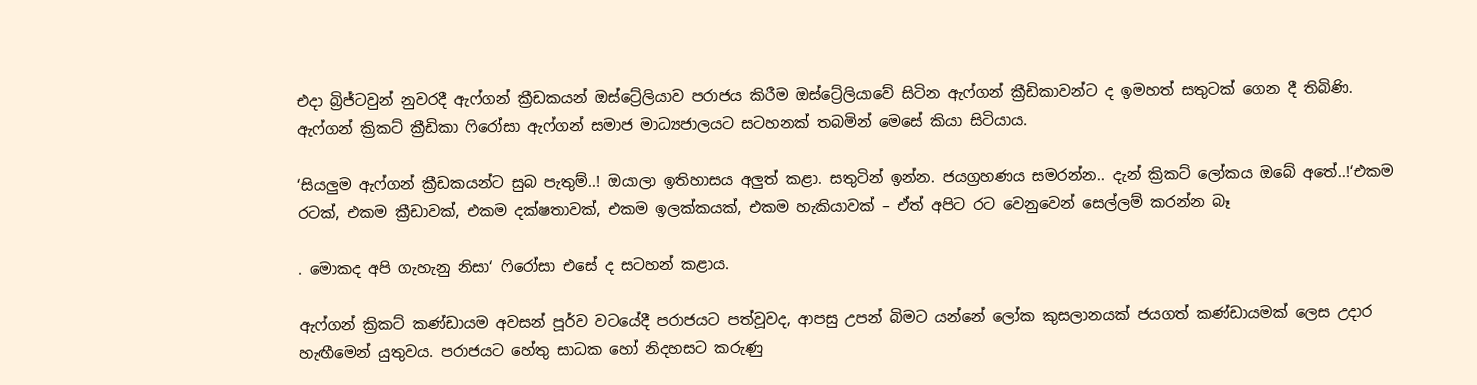එදා බ්‍රිජ්ටවුන් නුවරදී ඇෆ්ගන් ක්‍රීඩකයන් ඔස්ට්‍රේලියාව පරාජය කිරීම ඔස්ට්‍රේලියාවේ සිටින ඇෆ්ගන් ක්‍රීඩිකාවන්ට ද ඉමහත් සතුටක් ගෙන දී තිබිණි. ඇෆ්ගන් ක්‍රිකට් ක්‍රීඩිකා ෆිරෝසා ඇෆ්ගන් සමාජ මාධ්‍යජාලයට සටහනක් තබමින් මෙසේ කියා සිටියාය.

‘සියලුම ඇෆ්ගන් ක්‍රීඩකයන්ට සුබ පැතුම්..! ඔයාලා ඉතිහාසය අලුත් කළා. සතුටින් ඉන්න. ජයග්‍රහණය සමරන්න.. දැන් ක්‍රිකට් ලෝකය ඔබේ අතේ..!‘එකම රටක්, එකම ක්‍රීඩාවක්, එකම දක්ෂතාවක්, එකම ඉලක්කයක්, එකම හැකියාවක් – ඒත් අපිට රට වෙනුවෙන් සෙල්ලම් කරන්න බෑ

. මොකද අපි ගැහැනු නිසා‘ ෆිරෝසා එසේ ද සටහන් කළාය.

ඇෆ්ගන් ක්‍රිකට් කණ්ඩායම අවසන් පූර්ව වටයේදී පරාජයට පත්වූවද, ආපසු උපන් බිමට යන්නේ ලෝක කුසලානයක් ජයගත් කණ්ඩායමක් ලෙස උදාර හැඟීමෙන් යුතුවය. පරාජයට හේතු සාධක හෝ නිදහසට කරුණු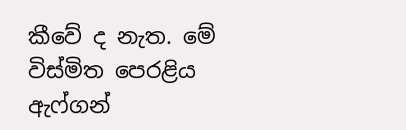කීවේ ද නැත. මේ විස්මිත පෙරළිය ඇෆ්ගන්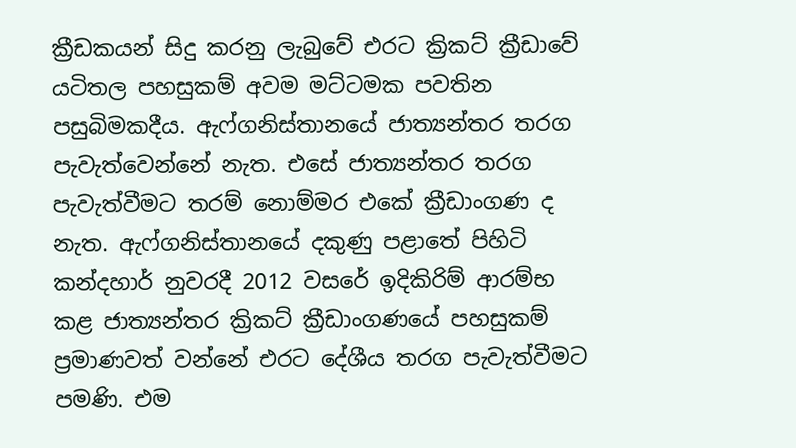ක්‍රීඩකයන් සිදු කරනු ලැබුවේ එරට ක්‍රිකට් ක්‍රීඩාවේ යටිතල පහසුකම් අවම මට්ටමක පවතින පසුබිමකදීය. ඇෆ්ගනිස්තානයේ ජාත්‍යන්තර තරග පැවැත්වෙන්නේ නැත. එසේ ජාත්‍යන්තර තරග පැවැත්වීමට තරම් නොම්මර එකේ ක්‍රීඩාංගණ ද නැත. ඇෆ්ගනිස්තානයේ දකුණු පළාතේ පිහිටි කන්දහාර් නුවරදී 2012 වසරේ ඉදිකිරිම් ආරම්භ කළ ජාත්‍යන්තර ක්‍රිකට් ක්‍රීඩාංගණයේ පහසුකම් ප්‍රමාණවත් වන්නේ එරට දේශීය තරග පැවැත්වීමට පමණි. එම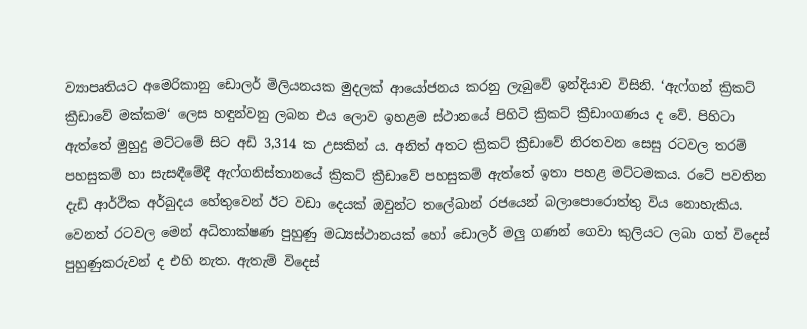ව්‍යාපෘතියට අමෙරිකානු ඩොලර් මිලියනයක මුදලක් ආයෝජනය කරනු ලැබුවේ ඉන්දියාව විසිනි. ‘ඇෆ්ගන් ක්‍රිකට් ක්‍රීඩාවේ මක්කම‘ ලෙස හඳුන්වනු ලබන එය ලොව ඉහළම ස්ථානයේ පිහිටි ක්‍රිකට් ක්‍රීඩාංගණය ද වේ. පිහිටා ඇත්තේ මුහුදු මට්ටමේ සිට අඩි 3,314 ක උසකින් ය. අනිත් අතට ක්‍රිකට් ක්‍රීඩාවේ නිරතවන සෙසු රටවල තරම් පහසුකම් හා සැසඳීමේදී ඇෆ්ගනිස්තානයේ ක්‍රිකට් ක්‍රීඩාවේ පහසුකම් ඇත්තේ ඉතා පහළ මට්ටමකය. රටේ පවතින දැඩි ආර්ථික අර්බුදය හේතුවෙන් ඊට වඩා දෙයක් ඔවුන්ට තලේබාන් රජයෙන් බලාපොරොත්තු විය නොහැකිය. වෙනත් රටවල මෙන් අධිතාක්ෂණ පුහුණු මධ්‍යස්ථානයක් හෝ ඩොලර් මලු ගණන් ගෙවා කුලියට ලබා ගත් විදෙස් පුහුණුකරුවන් ද එහි නැත. ඇතැම් විදෙස්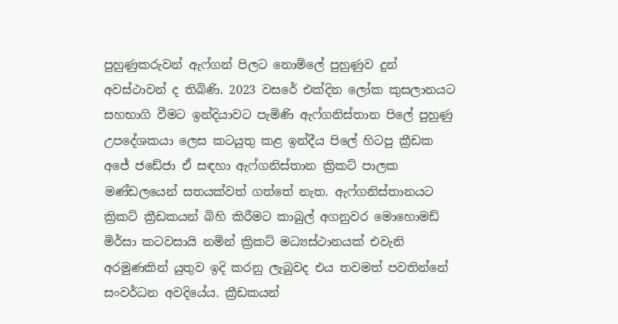පුහුණුකරුවන් ඇෆ්ගන් පිලට නොමිලේ පුහුණුව දුන් අවස්ථාවන් ද තිබිණි. 2023 වසරේ එක්දින ලෝක කුසලානයට සහභාගි වීමට ඉන්දියාවට පැමිණි ඇෆ්ගනිස්තාන පිලේ පුහුණු උපදේශකයා ලෙස කටයුතු කළ ඉන්දීය පිලේ හිටපු ක්‍රීඩක අජේ ජඩේජා ඒ සඳහා ඇෆ්ගනිස්තාන ක්‍රිකට් පාලක මණ්ඩලයෙන් සතයක්වත් ගත්තේ නැත. ඇෆ්ගනිස්තානයට ක්‍රිකට් ක්‍රීඩකයන් බිහි කිරීමට කාබුල් අගනුවර මොහොමඩ් මිර්සා කටවසායි නමින් ක්‍රිකට් මධ්‍යස්ථානයක් එවැනි අරමුණකින් යුතුව ඉදි කරනු ලැබුවද එය තවමත් පවතින්නේ සංවර්ධන අවදියේය. ක්‍රීඩකයන්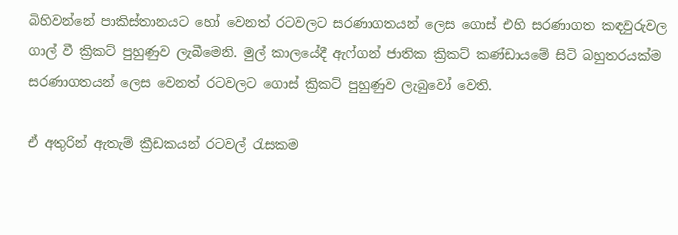බිහිවන්නේ පාකිස්තානයට හෝ වෙනත් රටවලට සරණාගතයන් ලෙස ගොස් එහි සරණාගත කඳවුරුවල ගාල් වී ක්‍රිකට් පුහුණුව ලැබීමෙනි. මුල් කාලයේදී ඇෆ්ගන් ජාතික ක්‍රිකට් කණ්ඩායමේ සිටි බහුතරයක්ම සරණාගතයන් ලෙස වෙනත් රටවලට ගොස් ක්‍රිකට් පුහුණුව ලැබුවෝ වෙති.

ඒ අතුරින් ඇතැම් ක්‍රීඩකයන් රටවල් රැසකම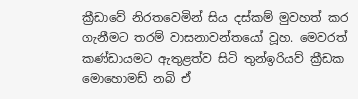ක්‍රීඩාවේ නිරතවෙමින් සිය දස්කම් මුවහත් කර ගැනීමට තරම් වාසනාවන්තයෝ වූහ. මෙවරත් කණ්ඩායමට ඇතුළත්ව සිටි තුන්ඉරියව් ක්‍රීඩක මොහොමඩ් නබි ඒ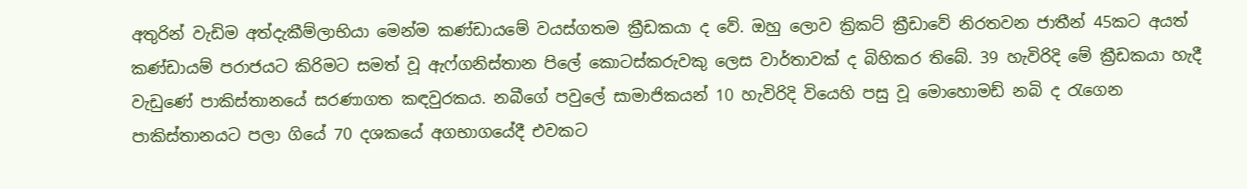අතුරින් වැඩිම අත්දැකීම්ලාභියා මෙන්ම කණ්ඩායමේ වයස්ගතම ක්‍රීඩකයා ද වේ. ඔහු ලොව ක්‍රිකට් ක්‍රීඩාවේ නිරතවන ජාතීන් 45කට අයත් කණ්ඩායම් පරාජයට කිරිමට සමත් වූ ඇෆ්ගනිස්තාන පිලේ කොටස්කරුවකු ලෙස වාර්තාවක් ද බිහිකර තිබේ. 39 හැවිරිදි මේ ක්‍රීඩකයා හැදී වැඩුණේ පාකිස්තානයේ සරණාගත කඳවුරකය. නබීගේ පවුලේ සාමාජිකයන් 10 හැවිරිදි වියෙහි පසු වූ මොහොමඩ් නබි ද රැගෙන පාකිස්තානයට පලා ගියේ 70 දශකයේ අගභාගයේදී එවකට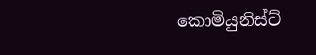කොමියුනිස්ට්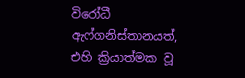විරෝධී ඇෆ්ගනිස්තානයත්, එහි ක්‍රියාත්මක වූ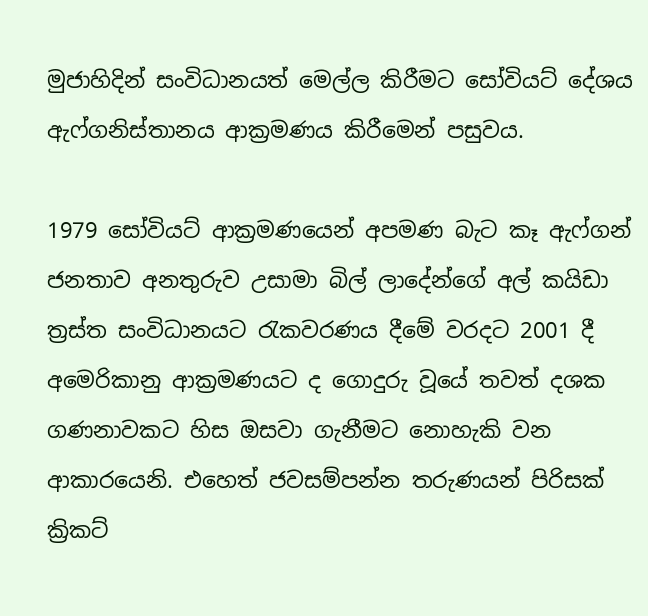මුජාහිදින් සංවිධානයත් මෙල්ල කිරීමට සෝවියට් දේශය ඇෆ්ගනිස්තානය ආක්‍රමණය කිරීමෙන් පසුවය.

1979 සෝවියට් ආක්‍රමණයෙන් අපමණ බැට කෑ ඇෆ්ගන් ජනතාව අනතුරුව උසාමා බිල් ලාදේන්ගේ අල් කයිඩා ත්‍රස්ත සංවිධානයට රැකවරණය දීමේ වරදට 2001 දී අමෙරිකානු ආක්‍රමණයට ද ගොදුරු වූයේ තවත් දශක ගණනාවකට හිස ඔසවා ගැනීමට නොහැකි වන ආකාරයෙනි. එහෙත් ජවසම්පන්න තරුණයන් පිරිසක් ක්‍රිකට්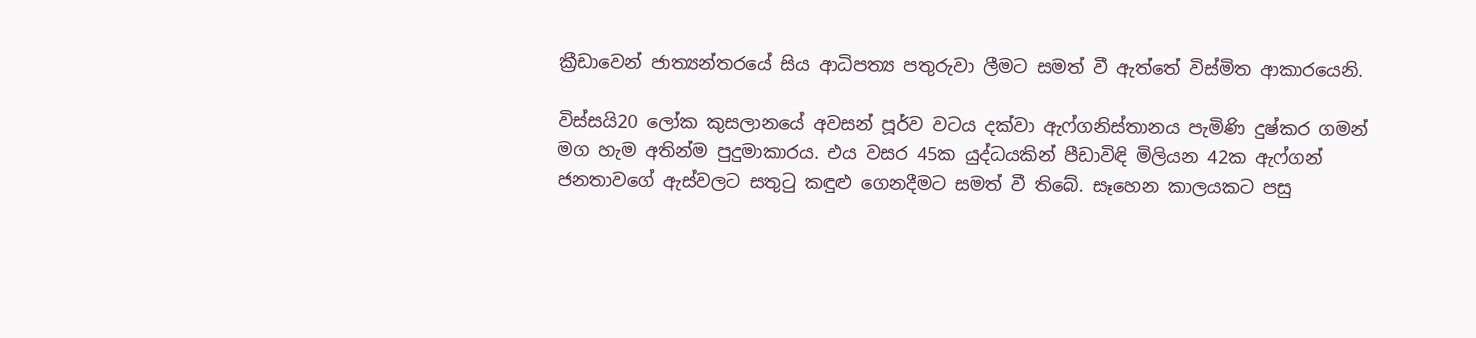ක්‍රීඩාවෙන් ජාත්‍යන්තරයේ සිය ආධිපත්‍ය පතුරුවා ලීමට සමත් වී ඇත්තේ විස්මිත ආකාරයෙනි.

විස්සයි20 ලෝක කුසලානයේ අවසන් පූර්ව වටය දක්වා ඇෆ්ගනිස්තානය පැමිණි දුෂ්කර ගමන් මග හැම අතින්ම පුදුමාකාරය. එය වසර 45ක යුද්ධයකින් පීඩාවිඳි මිලියන 42ක ඇෆ්ගන් ජනතාවගේ ඇස්වලට සතුටු කඳුළු ගෙනදීමට සමත් වී තිබේ. සෑහෙන කාලයකට පසු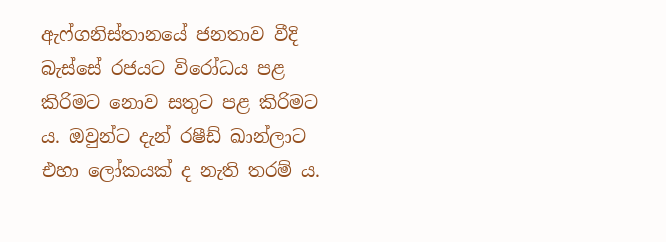ඇෆ්ගනිස්තානයේ ජනතාව වීදි බැස්සේ රජයට විරෝධය පළ කිරිමට නොව සතුට පළ කිරිමට ය. ඔවුන්ට දැන් රෂීඩ් ඛාන්ලාට එහා ලෝකයක් ද නැති තරම් ය.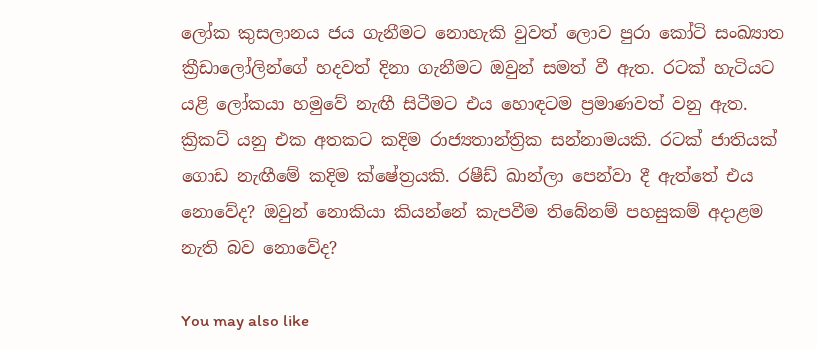ලෝක කුසලානය ජය ගැනීමට නොහැකි වුවත් ලොව පුරා කෝටි සංඛ්‍යාත ක්‍රීඩාලෝලින්ගේ හදවත් දිනා ගැනීමට ඔවුන් සමත් වී ඇත. රටක් හැටියට යළි ලෝකයා හමුවේ නැඟී සිටීමට එය හොඳටම ප්‍රමාණවත් වනු ඇත. ක්‍රිකට් යනු එක අතකට කදිම රාජ්‍යතාන්ත්‍රික සන්නාමයකි. රටක් ජාතියක් ගොඩ නැඟීමේ කදිම ක්ෂේත්‍රයකි. රෂීඩ් ඛාන්ලා පෙන්වා දී ඇත්තේ එය නොවේද? ඔවුන් නොකියා කියන්නේ කැපවීම තිබේනම් පහසුකම් අදාළම නැති බව නොවේද?

You may also like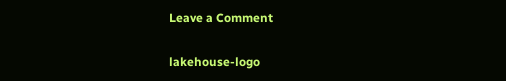Leave a Comment

lakehouse-logo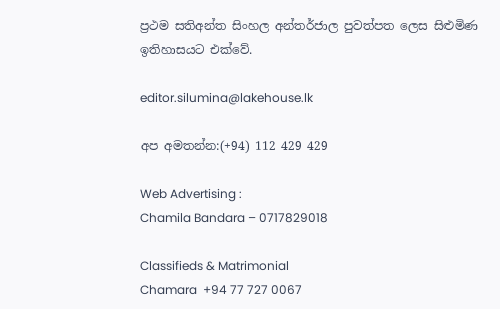ප්‍රථම සතිඅන්ත සිංහල අන්තර්ජාල පුවත්පත ලෙස සිළුමිණ ඉතිහාසයට එක්වේ.

editor.silumina@lakehouse.lk

අප අමතන්න:(+94) 112 429 429

Web Advertising :
Chamila Bandara – 0717829018

Classifieds & Matrimonial
Chamara  +94 77 727 0067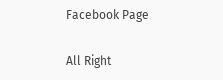Facebook Page

All Right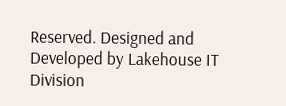Reserved. Designed and Developed by Lakehouse IT Division